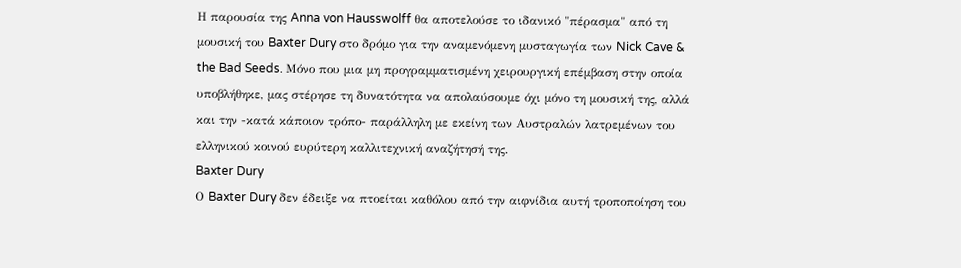Η παρουσία της Anna von Hausswolff θα αποτελούσε το ιδανικό "πέρασμα" από τη μουσική του Baxter Dury στο δρόμο για την αναμενόμενη μυσταγωγία των Nick Cave & the Bad Seeds. Μόνο που μια μη προγραμματισμένη χειρουργική επέμβαση στην οποία υποβλήθηκε, μας στέρησε τη δυνατότητα να απολαύσουμε όχι μόνο τη μουσική της, αλλά και την -κατά κάποιον τρόπο- παράλληλη με εκείνη των Αυστραλών λατρεμένων του ελληνικού κοινού ευρύτερη καλλιτεχνική αναζήτησή της.
Baxter Dury
Ο Baxter Dury δεν έδειξε να πτοείται καθόλου από την αιφνίδια αυτή τροποποίηση του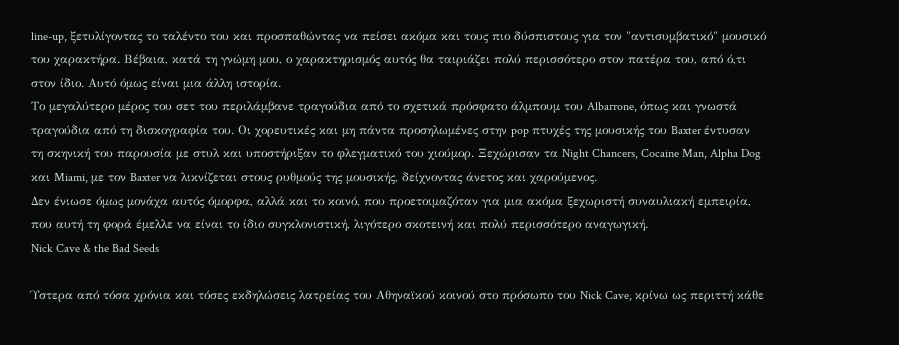line-up, ξετυλίγοντας το ταλέντο του και προσπαθώντας να πείσει ακόμα και τους πιο δύσπιστους για τον "αντισυμβατικό" μουσικό του χαρακτήρα. Βέβαια, κατά τη γνώμη μου, ο χαρακτηρισμός αυτός θα ταιριάζει πολύ περισσότερο στον πατέρα του, από ό,τι στον ίδιο. Αυτό όμως είναι μια άλλη ιστορία.
Το μεγαλύτερο μέρος του σετ του περιλάμβανε τραγούδια από το σχετικά πρόσφατο άλμπουμ του Albarrone, όπως και γνωστά τραγούδια από τη δισκογραφία του. Οι χορευτικές και μη πάντα προσηλωμένες στην pop πτυχές της μουσικής του Baxter έντυσαν τη σκηνική του παρουσία με στυλ και υποστήριξαν το φλεγματικό του χιούμορ. Ξεχώρισαν τα Night Chancers, Cocaine Man, Alpha Dog και Miami, με τον Baxter να λικνίζεται στους ρυθμούς της μουσικής, δείχνοντας άνετος και χαρούμενος.
Δεν ένιωσε όμως μονάχα αυτός όμορφα, αλλά και το κοινό, που προετοιμαζόταν για μια ακόμα ξεχωριστή συναυλιακή εμπειρία, που αυτή τη φορά έμελλε να είναι το ίδιο συγκλονιστική, λιγότερο σκοτεινή και πολύ περισσότερο αναγωγική.
Nick Cave & the Bad Seeds

Ύστερα από τόσα χρόνια και τόσες εκδηλώσεις λατρείας του Αθηναϊκού κοινού στο πρόσωπο του Nick Cave, κρίνω ως περιττή κάθε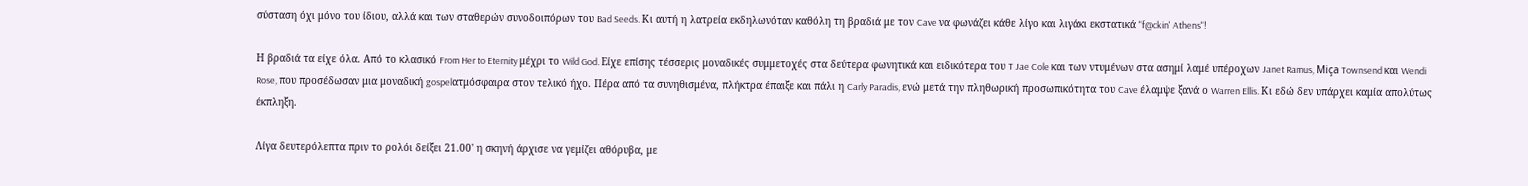σύσταση όχι μόνο του ίδιου, αλλά και των σταθερών συνοδοιπόρων του Bad Seeds. Κι αυτή η λατρεία εκδηλωνόταν καθόλη τη βραδιά με τον Cave να φωνάζει κάθε λίγο και λιγάκι εκστατικά "f@ckin' Athens"!

Η βραδιά τα είχε όλα. Από το κλασικό From Her to Eternity μέχρι το Wild God. Είχε επίσης τέσσερις μοναδικές συμμετοχές στα δεύτερα φωνητικά και ειδικότερα του T Jae Cole και των ντυμένων στα ασημί λαμέ υπέροχων Janet Ramus, Miça Townsend και Wendi Rose, που προσέδωσαν μια μοναδική gospelατμόσφαιρα στον τελικό ήχο. Πέρα από τα συνηθισμένα, πλήκτρα έπαιξε και πάλι η Carly Paradis, ενώ μετά την πληθωρική προσωπικότητα του Cave έλαμψε ξανά ο Warren Ellis. Κι εδώ δεν υπάρχει καμία απολύτως έκπληξη.

Λίγα δευτερόλεπτα πριν το ρολόι δείξει 21.00' η σκηνή άρχισε να γεμίζει αθόρυβα, με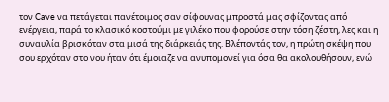τον Cave να πετάγεται πανέτοιμος σαν σίφουνας μπροστά μας σφίζοντας από ενέργεια, παρά το κλασικό κοστούμι με γιλέκο που φορούσε στην τόση ζέστη, λες και η συναυλία βρισκόταν στα μισά της διάρκειάς της. Βλέποντάς τον, η πρώτη σκέψη που σου ερχόταν στο νου ήταν ότι έμοιαζε να ανυπομονεί για όσα θα ακολουθήσουν, ενώ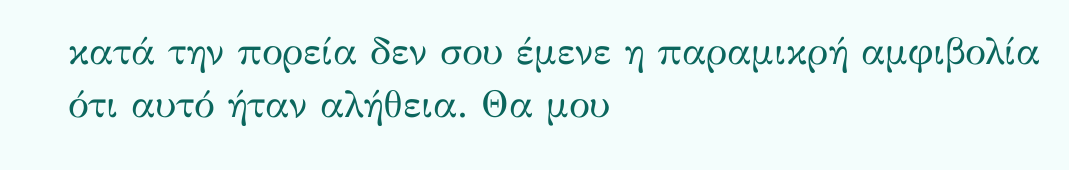κατά την πορεία δεν σου έμενε η παραμικρή αμφιβολία ότι αυτό ήταν αλήθεια. Θα μου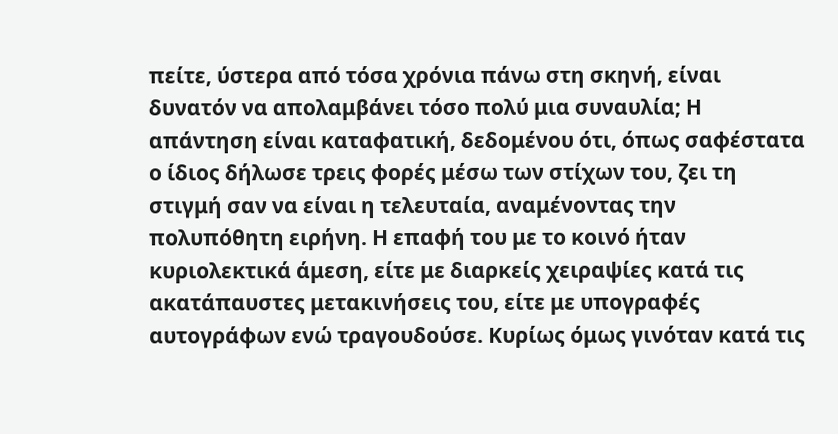πείτε, ύστερα από τόσα χρόνια πάνω στη σκηνή, είναι δυνατόν να απολαμβάνει τόσο πολύ μια συναυλία; Η απάντηση είναι καταφατική, δεδομένου ότι, όπως σαφέστατα ο ίδιος δήλωσε τρεις φορές μέσω των στίχων του, ζει τη στιγμή σαν να είναι η τελευταία, αναμένοντας την πολυπόθητη ειρήνη. Η επαφή του με το κοινό ήταν κυριολεκτικά άμεση, είτε με διαρκείς χειραψίες κατά τις ακατάπαυστες μετακινήσεις του, είτε με υπογραφές αυτογράφων ενώ τραγουδούσε. Κυρίως όμως γινόταν κατά τις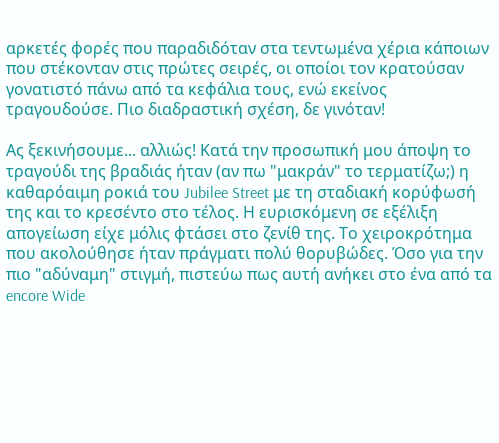αρκετές φορές που παραδιδόταν στα τεντωμένα χέρια κάποιων που στέκονταν στις πρώτες σειρές, οι οποίοι τον κρατούσαν γονατιστό πάνω από τα κεφάλια τους, ενώ εκείνος τραγουδούσε. Πιο διαδραστική σχέση, δε γινόταν!

Ας ξεκινήσουμε... αλλιώς! Κατά την προσωπική μου άποψη το τραγούδι της βραδιάς ήταν (αν πω "μακράν" το τερματίζω;) η καθαρόαιμη ροκιά του Jubilee Street με τη σταδιακή κορύφωσή της και το κρεσέντο στο τέλος. Η ευρισκόμενη σε εξέλιξη απογείωση είχε μόλις φτάσει στο ζενίθ της. Το χειροκρότημα που ακολούθησε ήταν πράγματι πολύ θορυβώδες. Όσο για την πιο "αδύναμη" στιγμή, πιστεύω πως αυτή ανήκει στο ένα από τα encore Wide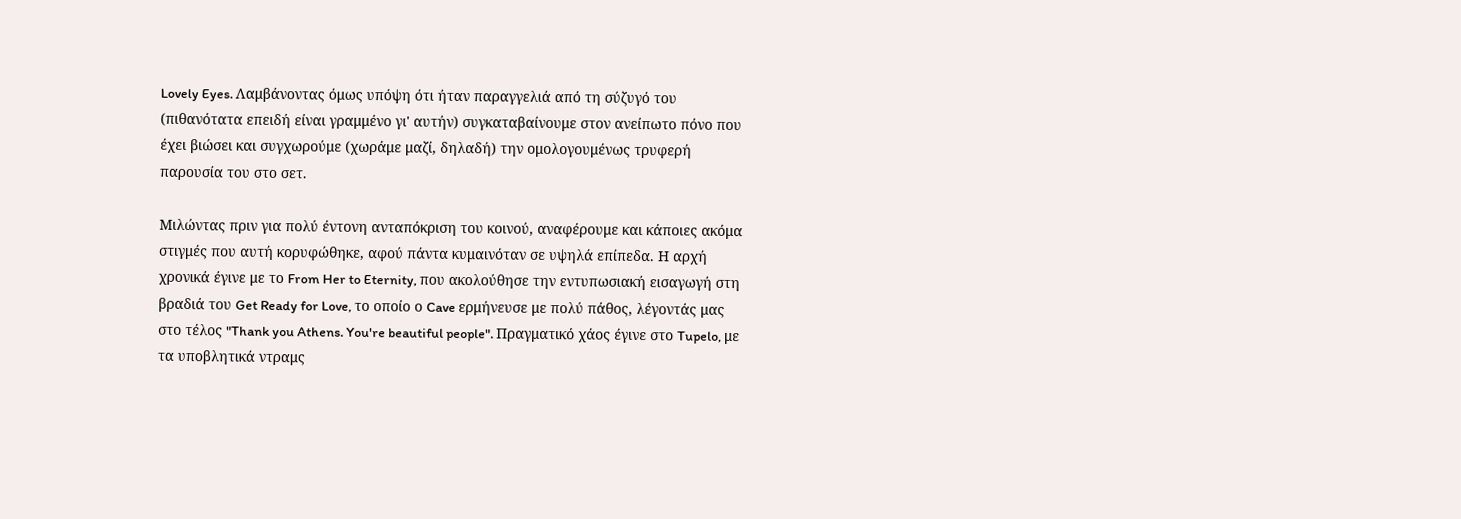Lovely Eyes. Λαμβάνοντας όμως υπόψη ότι ήταν παραγγελιά από τη σύζυγό του (πιθανότατα επειδή είναι γραμμένο γι' αυτήν) συγκαταβαίνουμε στον ανείπωτο πόνο που έχει βιώσει και συγχωρούμε (χωράμε μαζί, δηλαδή) την ομολογουμένως τρυφερή παρουσία του στο σετ.

Μιλώντας πριν για πολύ έντονη ανταπόκριση του κοινού, αναφέρουμε και κάποιες ακόμα στιγμές που αυτή κορυφώθηκε, αφού πάντα κυμαινόταν σε υψηλά επίπεδα. Η αρχή χρονικά έγινε με το From Her to Eternity, που ακολούθησε την εντυπωσιακή εισαγωγή στη βραδιά του Get Ready for Love, το οποίο ο Cave ερμήνευσε με πολύ πάθος, λέγοντάς μας στο τέλος "Thank you Athens. You're beautiful people". Πραγματικό χάος έγινε στο Tupelo, με τα υποβλητικά ντραμς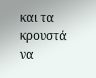και τα κρουστά να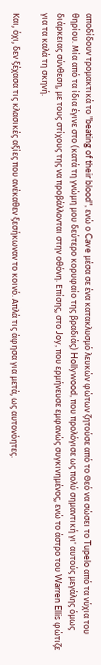αποδίδουν τρομακτικά το "beating of their blood", ενώ ο Cave μέσα σε ένα κατακλυσμό λευκών φώτων ζητούσε από το Θεό να σώσει το Tupelo από τα νύχια του θηρίου. Μία από τα ίδια έγινε στο (κατά τη γνώμη μου δεύτερο κορυφαίο της βραδιάς) Hollywood, που προλόγισε ως πολύ σημαντική γι' αυτούς μεγάλης όμως διάρκειας σύνθεση, με τους στίχους της να προβάλλονται στην οθόνη. Επίσης, στο Joy, που ερμήνευσε εμφανώς συγκινημένος, ενώ το άστρο του Warren Ellis φώτιζε για τα καλά τη σκηνή.

Και, όχι, δεν ξέχασα τις κλασικές αξίες που ανέκαθεν ξεσήκωναν το κοινό. Απλά τις άφησα για μετά, ως αυτονόητες.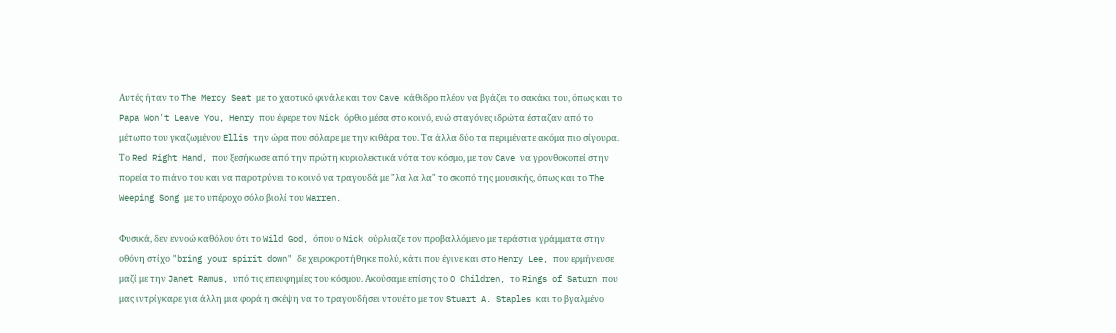Αυτές ήταν το The Mercy Seat με το χαοτικό φινάλε και τον Cave κάθιδρο πλέον να βγάζει το σακάκι του, όπως και το Papa Won't Leave You, Henry που έφερε τον Nick όρθιο μέσα στο κοινό, ενώ σταγόνες ιδρώτα έσταζαν από το μέτωπο του γκαζωμένου Ellis την ώρα που σόλαρε με την κιθάρα του. Τα άλλα δύο τα περιμένατε ακόμα πιο σίγουρα. Το Red Right Hand, που ξεσήκωσε από την πρώτη κυριολεκτικά νότα τον κόσμο, με τον Cave να γρονθοκοπεί στην πορεία το πιάνο του και να παροτρύνει το κοινό να τραγουδά με "λα λα λα" το σκοπό της μουσικής, όπως και το The Weeping Song με το υπέροχο σόλο βιολί του Warren.

Φυσικά, δεν εννοώ καθόλου ότι το Wild God, όπου ο Nick ούρλιαζε τον προβαλλόμενο με τεράστια γράμματα στην οθόνη στίχο "bring your spirit down" δε χειροκροτήθηκε πολύ, κάτι που έγινε και στο Henry Lee, που ερμήνευσε μαζί με την Janet Ramus, υπό τις επευφημίες του κόσμου. Ακούσαμε επίσης το O Children, το Rings of Saturn που μας ιντρίγκαρε για άλλη μια φορά η σκέψη να το τραγουδήσει ντουέτο με τον Stuart A. Staples και το βγαλμένο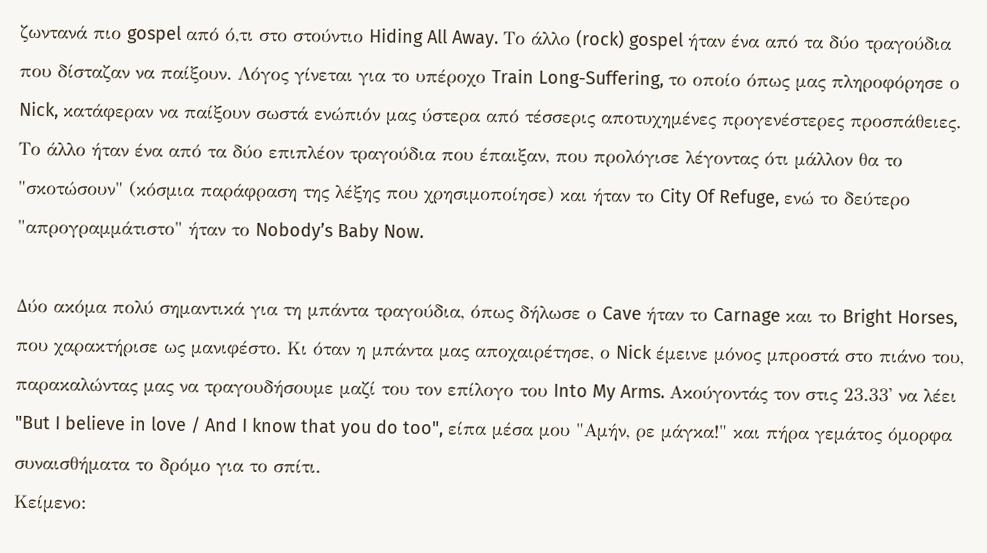ζωντανά πιο gospel από ό,τι στο στούντιο Hiding All Away. Το άλλο (rock) gospel ήταν ένα από τα δύο τραγούδια που δίσταζαν να παίξουν. Λόγος γίνεται για το υπέροχο Train Long-Suffering, το οποίο όπως μας πληροφόρησε ο Nick, κατάφεραν να παίξουν σωστά ενώπιόν μας ύστερα από τέσσερις αποτυχημένες προγενέστερες προσπάθειες. Το άλλο ήταν ένα από τα δύο επιπλέον τραγούδια που έπαιξαν, που προλόγισε λέγοντας ότι μάλλον θα το "σκοτώσουν" (κόσμια παράφραση της λέξης που χρησιμοποίησε) και ήταν το City Of Refuge, ενώ το δεύτερο "απρογραμμάτιστο" ήταν το Nobody’s Baby Now.

Δύο ακόμα πολύ σημαντικά για τη μπάντα τραγούδια, όπως δήλωσε ο Cave ήταν το Carnage και το Bright Horses, που χαρακτήρισε ως μανιφέστο. Κι όταν η μπάντα μας αποχαιρέτησε, ο Nick έμεινε μόνος μπροστά στο πιάνο του, παρακαλώντας μας να τραγουδήσουμε μαζί του τον επίλογο του Into My Arms. Ακούγοντάς τον στις 23.33' να λέει "But I believe in love / And I know that you do too", είπα μέσα μου "Αμήν, ρε μάγκα!" και πήρα γεμάτος όμορφα συναισθήματα το δρόμο για το σπίτι.
Κείμενο: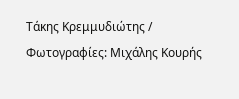Τάκης Κρεμμυδιώτης / Φωτογραφίες: Μιχάλης Κουρής